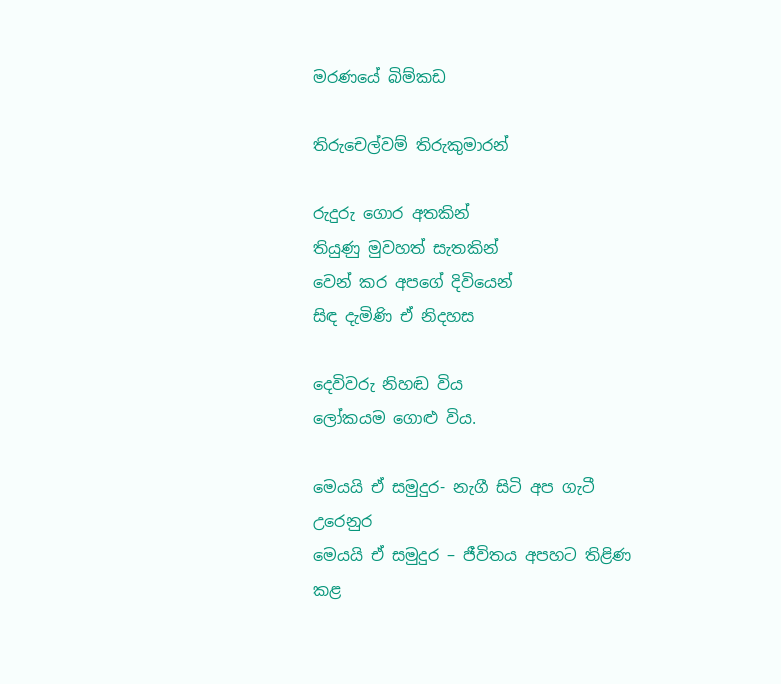මරණයේ බිම්කඩ

තිරුචෙල්වම් තිරුකුමාරන්

රුදුරු ගොර අතකින්
තියුණු මුවහත් සැතකින්
වෙන් කර අපගේ දිවියෙන්
සිඳ දැමිණි ඒ නිදහස

දෙවිවරු නිහඬ විය
ලෝකයම ගොළු විය.

මෙයයි ඒ සමුදුර- නැගී සිටි අප ගැටී උරෙනුර
මෙයයි ඒ සමුදුර – ජීවිතය අපහට තිළිණ කළ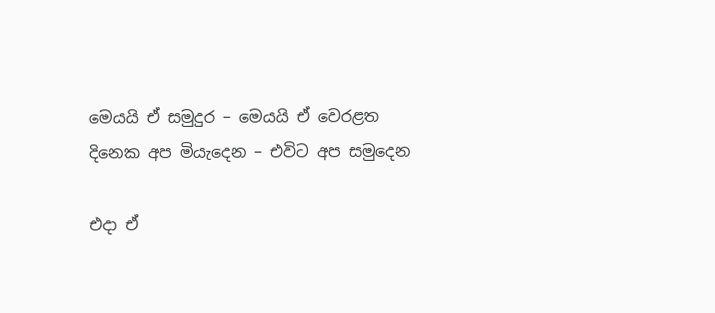මෙයයි ඒ සමුදුර – මෙයයි ඒ වෙරළත
දිනෙක අප මියැදෙන – එවිට අප සමුදෙන

එදා ඒ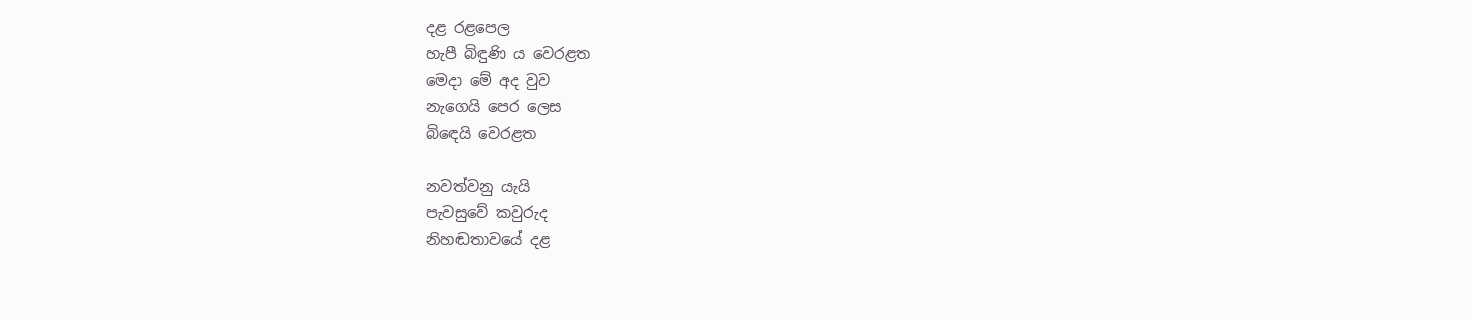දළ රළපෙල
හැපී බිඳුණි ය වෙරළත
මෙදා මේ අද වුව
නැගෙයි පෙර ලෙස
බිඳෙයි වෙරළත

නවත්වනු යැයි
පැවසුවේ කවුරුද
නිහඬතාවයේ දළ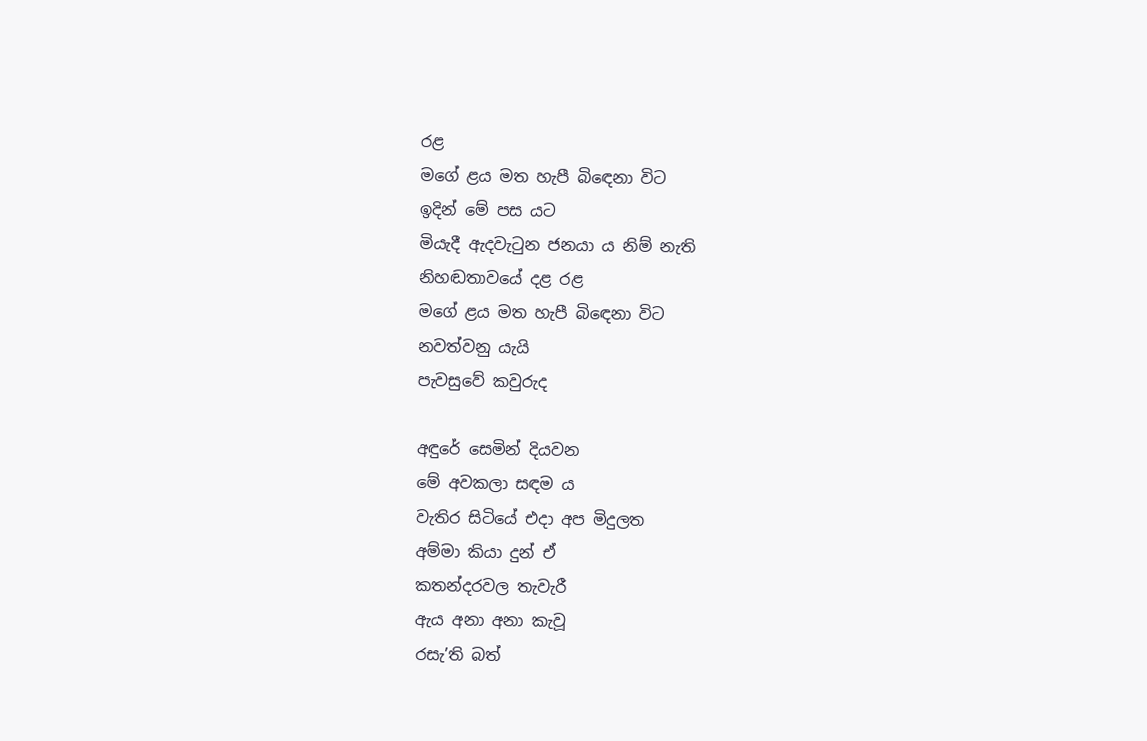රළ
මගේ ළය මත හැපී බිඳෙනා විට
ඉදින් මේ පස යට
මියැදී ඇදවැටුන ජනයා ය නිම් නැති
නිහඬතාවයේ දළ රළ
මගේ ළය මත හැපී බිඳෙනා විට
නවත්වනු යැයි
පැවසුවේ කවුරුද

අඳුරේ සෙමින් දියවන
මේ අවකලා සඳම ය
වැතිර සිටියේ එදා අප මිදුලත
අම්මා කියා දුන් ඒ
කතන්දරවල තැවැරී
ඇය අනා අනා කැවූ
රසැ’ති බත්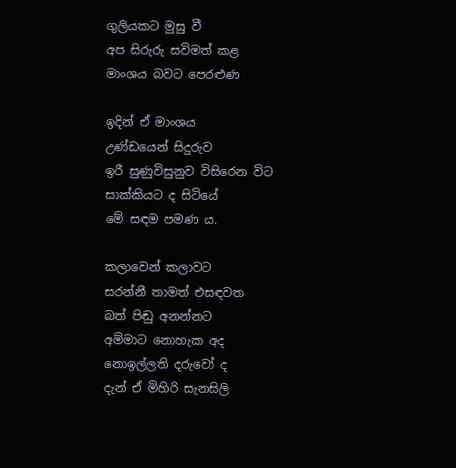ගුලියකට මුසු වී
අප සිරුරු සවිමත් කළ
මාංශය බවට පෙරළුණ

ඉදින් ඒ මාංශය
උණ්ඩයෙන් සිදුරුව
ඉරී සුණුවිසුනුව විසිරෙන විට
සාක්කියට ද සිටියේ
මේ සඳම පමණ ය.

කලාවෙන් කලාවට
සරන්නී තාමත් එසඳවත
බත් පිඬු අනන්නට
අම්මාට නොහැක අද
නොඉල්ලති දරුවෝ ද
දැන් ඒ මිහිරි සැනසිලි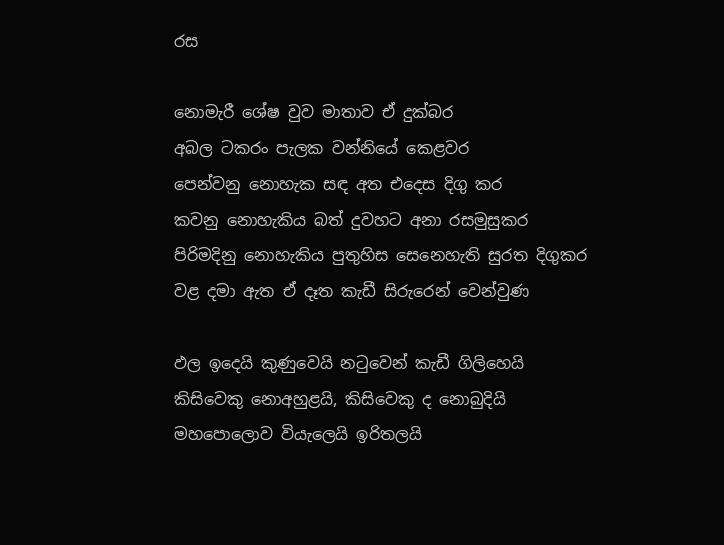රස

නොමැරී ශේෂ වුව මාතාව ඒ දුක්බර
අබල ටකරං පැලක වන්නියේ කෙළවර
පෙන්වනු නොහැක සඳ අත එදෙස දිගු කර
කවනු නොහැකිය බත් දුවහට අනා රසමුසුකර
පිරිමදිනු නොහැකිය පුතුහිස සෙනෙහැති සුරත දිගුකර
වළ දමා ඇත ඒ දෑත කැඩී සිරුරෙන් වෙන්වුණ

ඵල ඉදෙයි කුණුවෙයි නටුවෙන් කැඩී ගිලිහෙයි
කිසිවෙකු නොඅහුළයි, කිසිවෙකු ද නොබුදියි
මහපොලොව වියැලෙයි ඉරිතලයි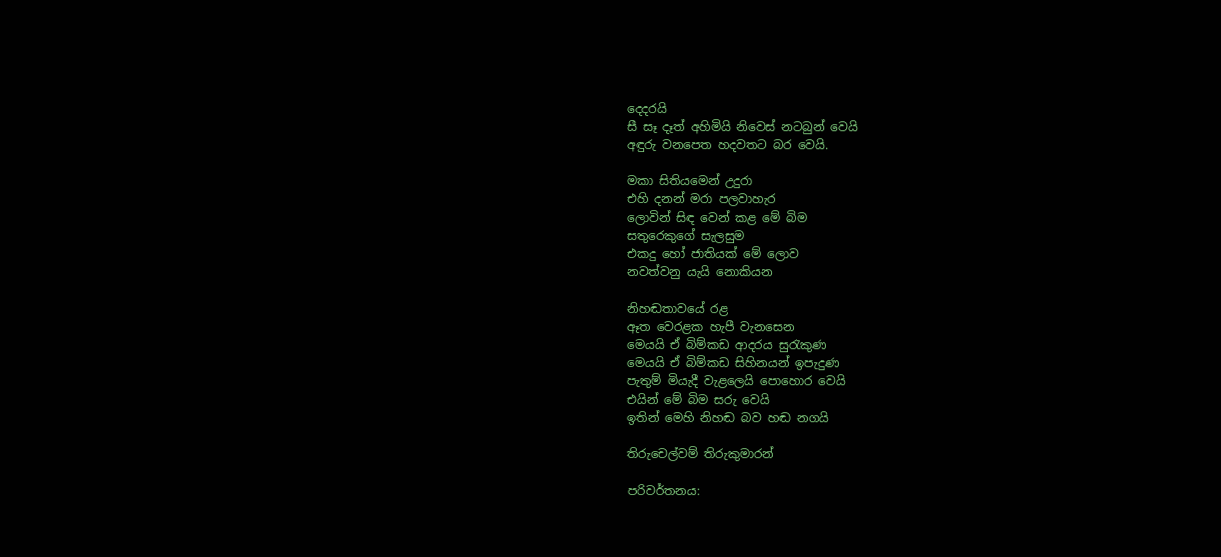දෙදරයි
සී සෑ දෑත් අහිමියි නිවෙස් නටබුන් වෙයි
අඳුරු වනපෙත හදවතට බර වෙයි.

මකා සිතියමෙන් උදුරා
එහි දනන් මරා පලවාහැර
ලොවින් සිඳ වෙන් කළ මේ බිම
සතුරෙකුගේ සැලසුම
එකදු හෝ ජාතියක් මේ ලොව
නවත්වනු යැයි නොකියන

නිහඬතාවයේ රළ
ඈත වෙරළක හැපී වැනසෙන
මෙයයි ඒ බිම්කඩ ආදරය සුරැකුණ
මෙයයි ඒ බිම්කඩ සිහිනයන් ඉපැදුණ
පැතුම් මියැදී වැළලෙයි පොහොර වෙයි
එයින් මේ බිම සරු වෙයි
ඉතින් මෙහි නිහඬ බව හඬ නගයි

තිරුචෙල්වම් තිරුකුමාරන්

පරිවර්තනය: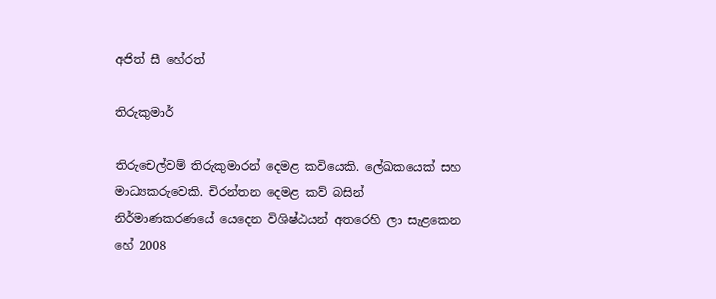අජිත් සී හේරත්

තිරුකුමාර්

තිරුචෙල්වම් තිරුකුමාරන් දෙමළ කවියෙකි. ලේඛකයෙක් සහ මාධ්‍යකරුවෙකි. චිරන්තන දෙමළ කව් බසින් නිර්මාණකරණයේ යෙදෙන විශිෂ්ඨයන් අතරෙහි ලා සැළකෙන හේ 2008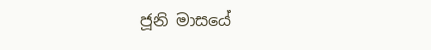ජූනි මාසයේ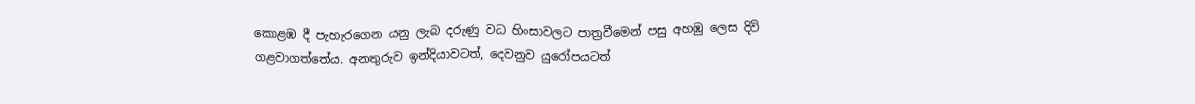කොළඹ දී පැහැරගෙන යනු ලැබ දරුණු වධ හිංසාවලට පාත්‍රවීමෙන් පසු අහඹු ලෙස දිවි ගළවාගත්තේය. අනතුරුව ඉන්දියාවටත්, දෙවනුව යුරෝපයටත්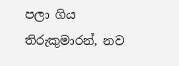පලා ගිය තිරුකුමාරන්, නව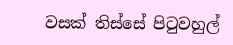වසක් තිස්සේ පිටුවහුල්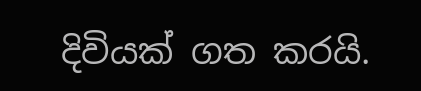දිවියක් ගත කරයි.